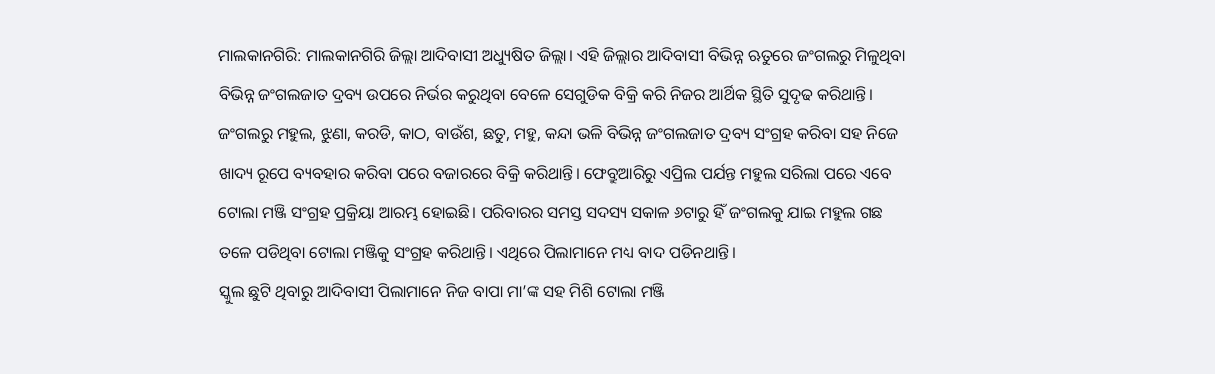ମାଲକାନଗିରି: ମାଲକାନଗିରି ଜିଲ୍ଲା ଆଦିବାସୀ ଅଧ୍ୟୁଷିତ ଜିଲ୍ଲା। ଏହି ଜିଲ୍ଲାର ଆଦିବାସୀ ବିଭିନ୍ନ ଋତୁରେ ଜଂଗଲରୁ ମିଳୁଥିବା ବିଭିନ୍ନ ଜଂଗଲଜାତ ଦ୍ରବ୍ୟ ଉପରେ ନିର୍ଭର କରୁଥିବା ବେଳେ ସେଗୁଡିକ ବିକ୍ରି କରି ନିଜର ଆର୍ଥିକ ସ୍ଥିତି ସୁଦୃଢ କରିଥାନ୍ତି। ଜଂଗଲରୁ ମହୁଲ, ଝୁଣା, କରଡି, କାଠ, ବାଉଁଶ, ଛତୁ, ମହୁ, କନ୍ଦା ଭଳି ବିଭିନ୍ନ ଜଂଗଲଜାତ ଦ୍ରବ୍ୟ ସଂଗ୍ରହ କରିବା ସହ ନିଜେ ଖାଦ୍ୟ ରୂପେ ବ୍ୟବହାର କରିବା ପରେ ବଜାରରେ ବିକ୍ରି କରିଥାନ୍ତି। ଫେବ୍ରୁଆରିରୁ ଏପ୍ରିଲ ପର୍ଯନ୍ତ ମହୁଲ ସରିଲା ପରେ ଏବେ ଟୋଲା ମଞ୍ଜି ସଂଗ୍ରହ ପ୍ରକ୍ରିୟା ଆରମ୍ଭ ହୋଇଛି। ପରିବାରର ସମସ୍ତ ସଦସ୍ୟ ସକାଳ ୬ଟାରୁ ହିଁ ଜଂଗଲକୁ ଯାଇ ମହୁଲ ଗଛ ତଳେ ପଡିଥିବା ଟୋଲା ମଞ୍ଜିକୁ ସଂଗ୍ରହ କରିଥାନ୍ତି। ଏଥିରେ ପିଲାମାନେ ମଧ୍ୟ ବାଦ ପଡିନଥାନ୍ତି।
ସ୍କୁଲ ଛୁଟି ଥିବାରୁ ଆଦିବାସୀ ପିଲାମାନେ ନିଜ ବାପା ମା’ଙ୍କ ସହ ମିଶି ଟୋଲା ମଞ୍ଜି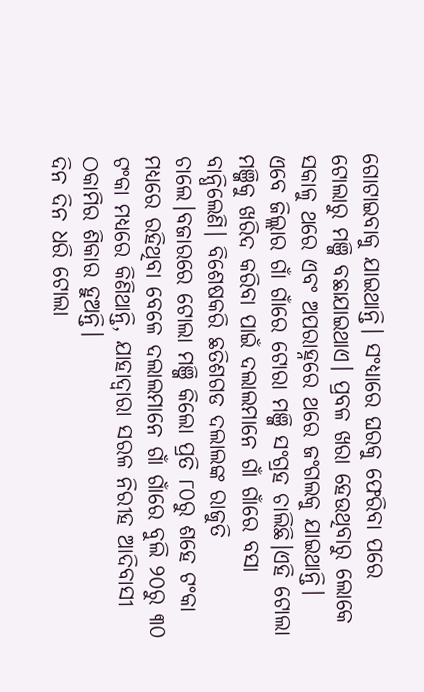ଗୋଟାଇବାକୁ ଯାଇଥାନ୍ତି। ସଂଧ୍ୟାରେ ଘରକୁ ଫେରିବା ପରେ ଟୋଲାରୁ ମଞ୍ଜି ବଛାଯାଇଥାଏ। ପ୍ରବଳ ଖରା ହେଉଥିବାରୁ ଲୋକେ ସକାଳୁ ଥରେ ଏବଂ ଅପରାହ୍ନରେ ଥରେ ଜଂଗଲକୁ ଯାଇଥାନ୍ତି। ଏବେ ଜିଲ୍ଲାର ଗାଁ ଗାଁରେ ଟୋରା ମଞ୍ଜି ସଂଗ୍ରହ ଚାଲିଛି।ଏହି ଟୋଲା ମଞ୍ଜିକୁ ଖରିଦ କରିବା ପାଇଁ ଦଲାଲମାନେ ଗାଁ ଗାଁରେ ବସା ବାନ୍ଧିଲେଣି। ବିଶେଷକରି ଛତିଶଗଡ ଦଲାଲଙ୍କ ରାଜୁତି ଚାଲେ।ବଜାରରେ ଟୋଲା ମଞ୍ଜି କିଲୋ ପ୍ରତି ୮୦ରୁ ଶହେ ଟଂକା ମଧ୍ୟରେ ରହିଥିବା ବେଳେ ଦଲାଲମାନେ ଗାଁ ଗାଁରେ ବୁଲି ୨୦ରୁ ୩୦ ଟଂକା ମଧ୍ୟରେ କିଣିଥାନ୍ତି, ଯାହାଦ୍ବାରା ସରଳ ନିରୀହ ଆଦିବାସୀ ଠକାମିର ଶିକାର ହୁଅନ୍ତି।
ଦିନ ଦିନ ଧରି ଟୋଲା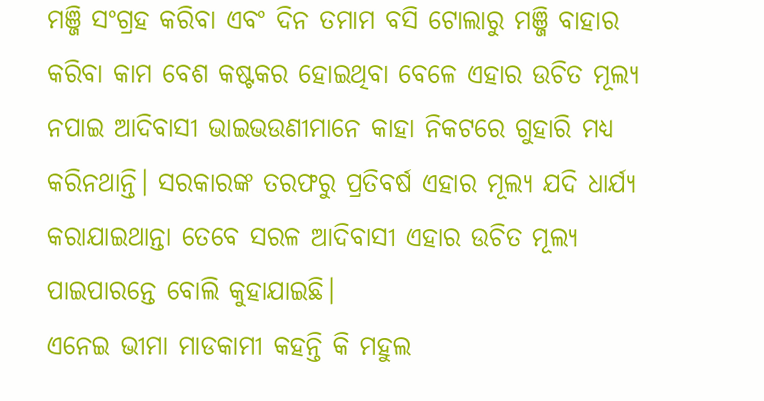ମଞ୍ଜି ସଂଗ୍ରହ କରିବା ଏବଂ ଦିନ ତମାମ ବସି ଟୋଲାରୁ ମଞ୍ଜି ବାହାର କରିବା କାମ ବେଶ କଷ୍ଟକର ହୋଇଥିବା ବେଳେ ଏହାର ଉଚିତ ମୂଲ୍ୟ ନପାଇ ଆଦିବାସୀ ଭାଇଭଉଣୀମାନେ କାହା ନିକଟରେ ଗୁହାରି ମଧ୍ୟ କରିନଥାନ୍ତି। ସରକାରଙ୍କ ତରଫରୁ ପ୍ରତିବର୍ଷ ଏହାର ମୂଲ୍ୟ ଯଦି ଧାର୍ଯ୍ୟ କରାଯାଇଥାନ୍ତା ତେବେ ସରଳ ଆଦିବାସୀ ଏହାର ଉଚିତ ମୂଲ୍ୟ ପାଇପାରନ୍ତେ ବୋଲି କୁହାଯାଇଛି।
ଏନେଇ ଭୀମା ମାଡକାମୀ କହନ୍ତି କି ମହୁଲ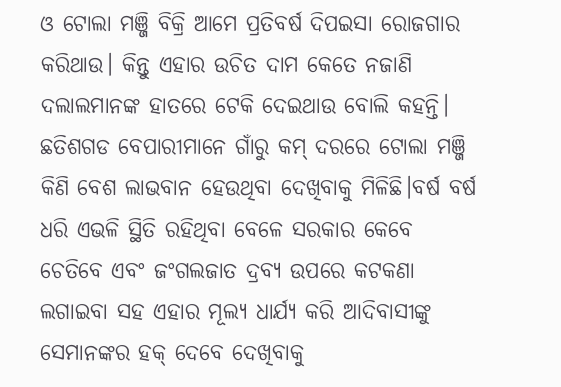ଓ ଟୋଲା ମଞ୍ଜି ବିକ୍ରି ଆମେ ପ୍ରତିବର୍ଷ ଦିପଇସା ରୋଜଗାର କରିଥାଉ। କିନ୍ତୁ ଏହାର ଉଚିତ ଦାମ କେତେ ନଜାଣି ଦଲାଲମାନଙ୍କ ହାତରେ ଟେକି ଦେଇଥାଉ ବୋଲି କହନ୍ତି। ଛତିଶଗଡ ବେପାରୀମାନେ ଗାଁରୁ କମ୍ ଦରରେ ଟୋଲା ମଞ୍ଜି କିଣି ବେଶ ଲାଭବାନ ହେଉଥିବା ଦେଖିବାକୁ ମିଳିଛି।ବର୍ଷ ବର୍ଷ ଧରି ଏଭଳି ସ୍ଥିତି ରହିଥିବା ବେଳେ ସରକାର କେବେ ଚେତିବେ ଏବଂ ଜଂଗଲଜାତ ଦ୍ରବ୍ୟ ଉପରେ କଟକଣା ଲଗାଇବା ସହ ଏହାର ମୂଲ୍ୟ ଧାର୍ଯ୍ୟ କରି ଆଦିବାସୀଙ୍କୁ ସେମାନଙ୍କର ହକ୍ ଦେବେ ଦେଖିବାକୁ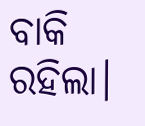ବାକି ରହିଲା।